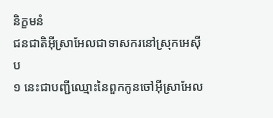និក្ខមនំ
ជនជាតិអ៊ីស្រាអែលជាទាសករនៅស្រុកអេស៊ីប
១ នេះជាបញ្ជីឈ្មោះនៃពួកកូនចៅអ៊ីស្រាអែល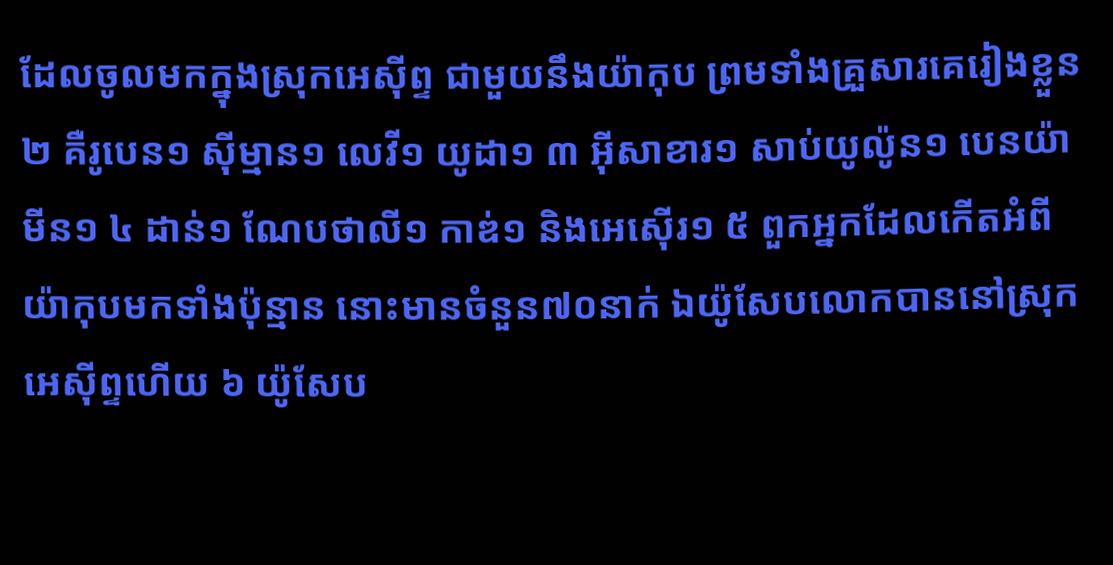ដែលចូលមកក្នុងស្រុកអេស៊ីព្ទ ជាមួយនឹងយ៉ាកុប ព្រមទាំងគ្រួសារគេរៀងខ្លួន ២ គឺរូបេន១ ស៊ីម្មាន១ លេវី១ យូដា១ ៣ អ៊ីសាខារ១ សាប់យូល៉ូន១ បេនយ៉ាមីន១ ៤ ដាន់១ ណែបថាលី១ កាឌ់១ និងអេស៊ើរ១ ៥ ពួកអ្នកដែលកើតអំពីយ៉ាកុបមកទាំងប៉ុន្មាន នោះមានចំនួន៧០នាក់ ឯយ៉ូសែបលោកបាននៅស្រុកអេស៊ីព្ទហើយ ៦ យ៉ូសែប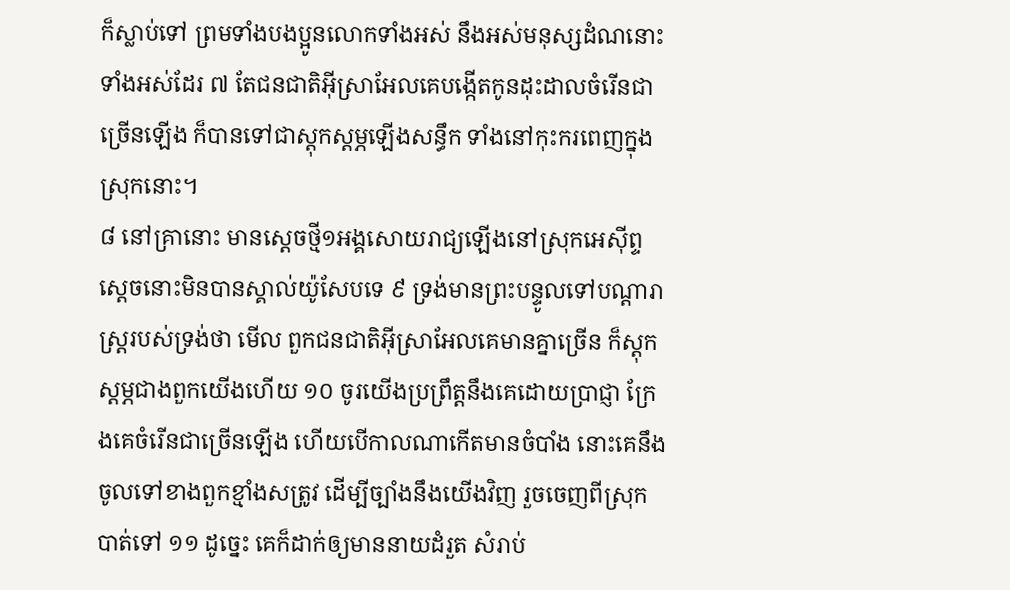ក៏ស្លាប់ទៅ ព្រមទាំងបងប្អូនលោកទាំងអស់ នឹងអស់មនុស្សដំណនោះទាំងអស់ដែរ ៧ តែជនជាតិអ៊ីស្រាអែលគេបង្កើតកូនដុះដាលចំរើនជាច្រើនឡើង ក៏បានទៅជាស្តុកស្តម្ភឡើងសន្ធឹក ទាំងនៅកុះករពេញក្នុងស្រុកនោះ។
៨ នៅគ្រានោះ មានស្តេចថ្មី១អង្គសោយរាជ្យឡើងនៅស្រុកអេស៊ីព្ទ ស្តេចនោះមិនបានស្គាល់យ៉ូសែបទេ ៩ ទ្រង់មានព្រះបន្ទូលទៅបណ្តារាស្ត្ររបស់ទ្រង់ថា មើល ពួកជនជាតិអ៊ីស្រាអែលគេមានគ្នាច្រើន ក៏ស្តុកស្តម្ភជាងពួកយើងហើយ ១០ ចូរយើងប្រព្រឹត្តនឹងគេដោយប្រាជ្ញា ក្រែងគេចំរើនជាច្រើនឡើង ហើយបើកាលណាកើតមានចំបាំង នោះគេនឹងចូលទៅខាងពួកខ្មាំងសត្រូវ ដើម្បីច្បាំងនឹងយើងវិញ រួចចេញពីស្រុកបាត់ទៅ ១១ ដូច្នេះ គេក៏ដាក់ឲ្យមាននាយដំរួត សំរាប់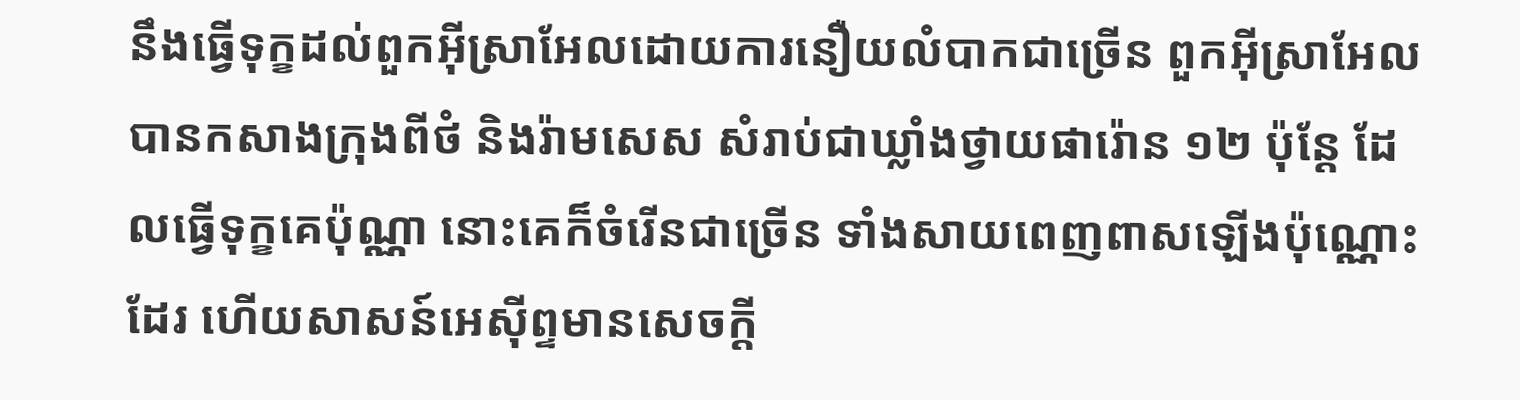នឹងធ្វើទុក្ខដល់ពួកអ៊ីស្រាអែលដោយការនឿយលំបាកជាច្រើន ពួកអ៊ីស្រាអែលបានកសាងក្រុងពីថំ និងរ៉ាមសេស សំរាប់ជាឃ្លាំងថ្វាយផារ៉ោន ១២ ប៉ុន្តែ ដែលធ្វើទុក្ខគេប៉ុណ្ណា នោះគេក៏ចំរើនជាច្រើន ទាំងសាយពេញពាសឡើងប៉ុណ្ណោះដែរ ហើយសាសន៍អេស៊ីព្ទមានសេចក្តី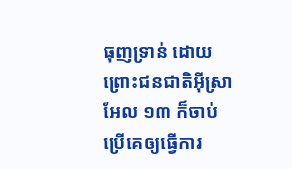ធុញទ្រាន់ ដោយព្រោះជនជាតិអ៊ីស្រាអែល ១៣ ក៏ចាប់ប្រើគេឲ្យធ្វើការ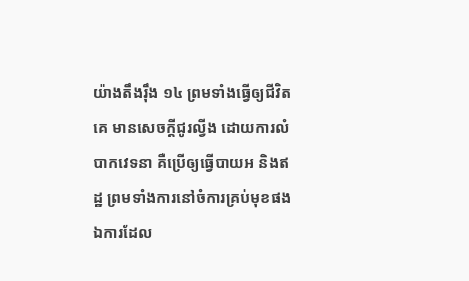យ៉ាងតឹងរ៉ឹង ១៤ ព្រមទាំងធ្វើឲ្យជីវិតគេ មានសេចក្តីជូរល្វីង ដោយការលំបាកវេទនា គឺប្រើឲ្យធ្វើបាយអ និងឥដ្ឋ ព្រមទាំងការនៅចំការគ្រប់មុខផង ឯការដែល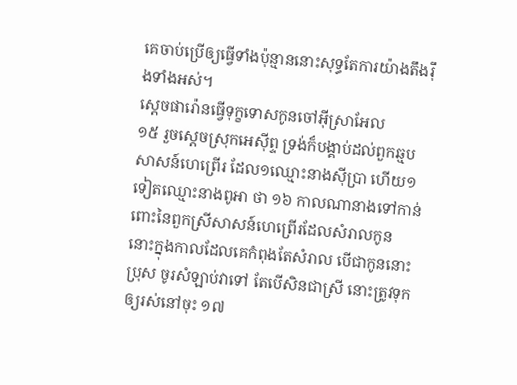គេចាប់ប្រើឲ្យធ្វើទាំងប៉ុន្មាននោះសុទ្ធតែការយ៉ាងតឹងរ៉ឹងទាំងអស់។
ស្តេចផារ៉ោនធ្វើទុក្ខទោសកូនចៅអ៊ីស្រាអែល
១៥ រួចស្តេចស្រុកអេស៊ីព្ទ ទ្រង់ក៏បង្គាប់ដល់ពួកឆ្មបសាសន៍ហេព្រើរ ដែល១ឈ្មោះនាងស៊ីប្រា ហើយ១ទៀតឈ្មោះនាងពូអា ថា ១៦ កាលណានាងទៅកាន់ពោះនៃពួកស្រីសាសន៍ហេព្រើរដែលសំរាលកូន នោះក្នុងកាលដែលគេកំពុងតែសំរាល បើជាកូននោះប្រុស ចូរសំឡាប់វាទៅ តែបើសិនជាស្រី នោះត្រូវទុកឲ្យរស់នៅចុះ ១៧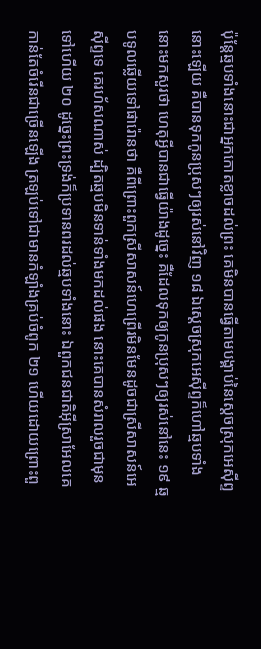ប៉ុន្តែឆ្មបទាំងនោះជាអ្នកកោតខ្លាចដល់ព្រះ គេមិនបានធ្វើតាមបង្គាប់នៃស្តេចស្រុកអេស៊ីព្ទនោះឡើយ គឺបានទុកកូនប្រុសៗឲ្យរស់នៅវិញ ១៨ ឯស្តេចស្រុកអេស៊ីព្ទក៏ហៅឆ្មបទាំងនោះមកសួរថា ហេតុអ្វីបានជាធ្វើយ៉ាងដូច្នេះ គឺដែលទុកឲ្យកូនប្រុសៗឲ្យរស់នៅនេះ ១៩ ឆ្មបទូលឆ្លើយទៅផារ៉ោនថា គឺពីព្រោះពួកស្រីសាសន៍ហេព្រើរមិនមែនដូចជាស្រីសាសន៍អេស៊ីព្ទទេ គេរហ័សណាស់ ដ្បិតឆ្មបមិនទាន់ទាំងមកដល់ផង នោះគេបានសំរាលរួចជាមុនទៅហើយ ២០ ដូច្នេះព្រះទ្រង់ក៏ប្រទានពរដល់ឆ្មបទាំងនោះ ឯពួកជនជាតិអ៊ីស្រាអែលគេកាន់តែចំរើនជាច្រើនឡើង ត្រឡប់ទៅជាមានកំឡាំងគ្រប់ចំពូក ២១ ហើយដោយព្រោះពួ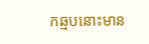កឆ្មបនោះមាន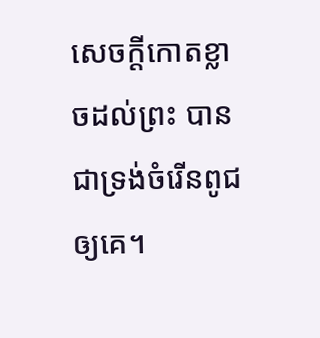សេចក្តីកោតខ្លាចដល់ព្រះ បានជាទ្រង់ចំរើនពូជឲ្យគេ។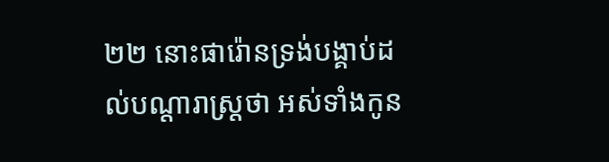២២ នោះផារ៉ោនទ្រង់បង្គាប់ដល់បណ្តារាស្ត្រថា អស់ទាំងកូន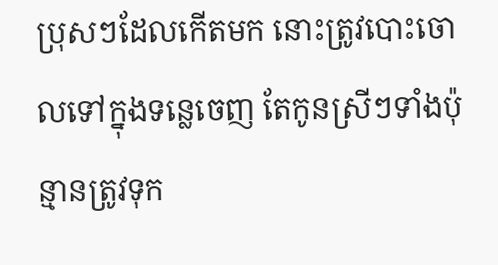ប្រុសៗដែលកើតមក នោះត្រូវបោះចោលទៅក្នុងទន្លេចេញ តែកូនស្រីៗទាំងប៉ុន្មានត្រូវទុក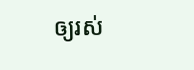ឲ្យរស់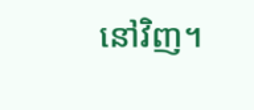នៅវិញ។